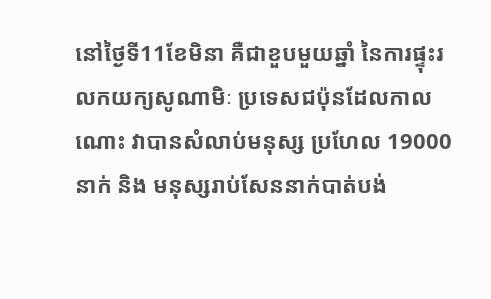នៅថ្ងៃទី11ខែមិនា គឺជាខួបមួយឆ្នាំ នៃការផ្ទុះរលកយក្យសូណាមិៈ ប្រទេសជប៉ុនដែលកាលណោះ វាបានសំលាប់មនុស្ស ប្រហែល 19000នាក់ និង មនុស្សរាប់សែននាក់បាត់បង់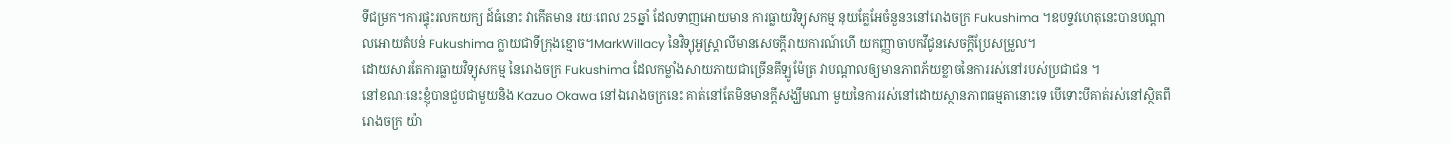ទីជម្រក។ការផ្ទុះរលកយក្យ ដ៍ធំនោះ វាកើតមាន រយៈពេល 25ឆ្នាំ ដែលទាញអោយមាន ការធ្លាយវិទ្យុសកម្ម នុយគ្លែអែចំនួន3នៅរោងចក្រ Fukushima ។ឧបទ្ទវហេតុនេះបានបណ្ដាលអោយតំបន់ Fukushima ក្លាយជាទីក្រុងខ្មោច។MarkWillacy នៃវិទ្យុអូស្រ្តាលីមានសេចក្ដីរាយការណ៍ហើ យកញ្ញាចាបកវីជូនសេចក្ដីប្រែសម្រួល។
ដោយសារតែការធ្លាយវិទ្យុសកម្ម នៃរោងចក្រ Fukushima ដែលកម្លាំងសាយភាយជាច្រើនគីឡូម៉ែត្រ វាបណ្តាលឲ្យមានភាពភ័យខ្លាចនៃការរស់នៅរបស់ប្រជាជន ។
នៅខណៈនេះខ្ញុំបានជួបជាមួយនិង Kazuo Okawa នៅឯរោងចក្រនេះ គាត់នៅតែមិនមានក្តីសង្ឃឹមណា មួយនៃការរស់នៅដោយស្ថានភាពធម្មតានោះទេ បើទោះបីគាត់រស់នៅស្ថិតពីរោងចក្រ យ៉ា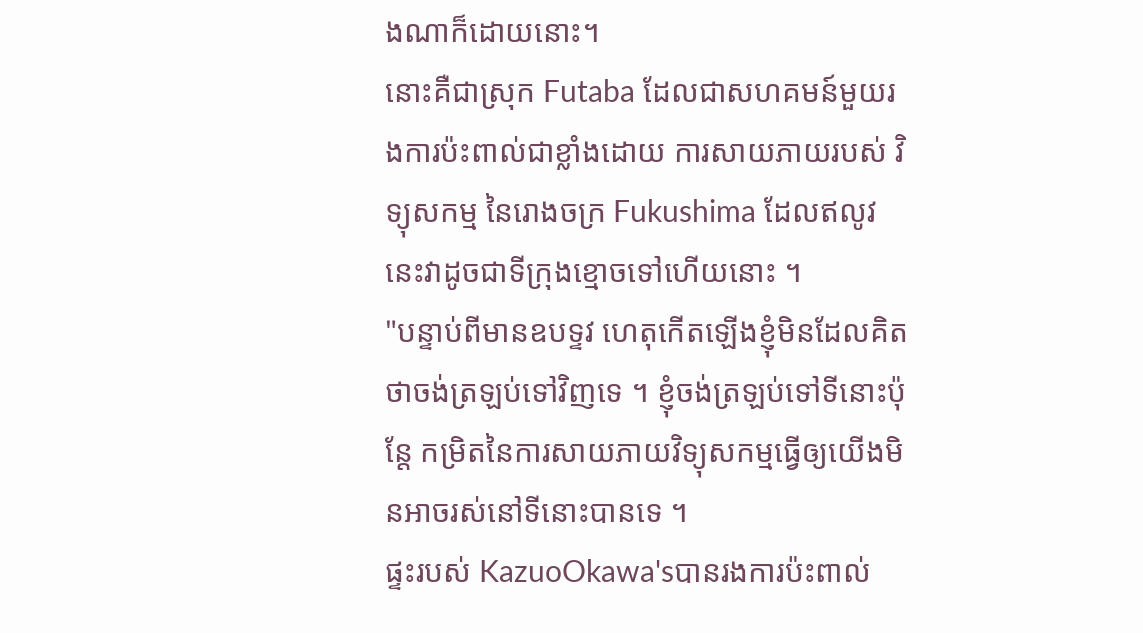ងណាក៏ដោយនោះ។
នោះគឺជាស្រុក Futaba ដែលជាសហគមន៍មួយរងការប៉ះពាល់ជាខ្លាំងដោយ ការសាយភាយរបស់ វិទ្យុសកម្ម នៃរោងចក្រ Fukushima ដែលឥលូវនេះវាដូចជាទីក្រុងខ្មោចទៅហើយនោះ ។
"បន្ទាប់ពីមានឧបទ្ទវ ហេតុកើតឡើងខ្ញុំមិនដែលគិតថាចង់ត្រឡប់ទៅវិញទេ ។ ខ្ញុំចង់ត្រឡប់ទៅទីនោះប៉ុន្តែ កម្រិតនៃការសាយភាយវិទ្យុសកម្មធ្វើឲ្យយើងមិនអាចរស់នៅទីនោះបានទេ ។
ផ្ទះរបស់ KazuoOkawa'sបានរងការប៉ះពាល់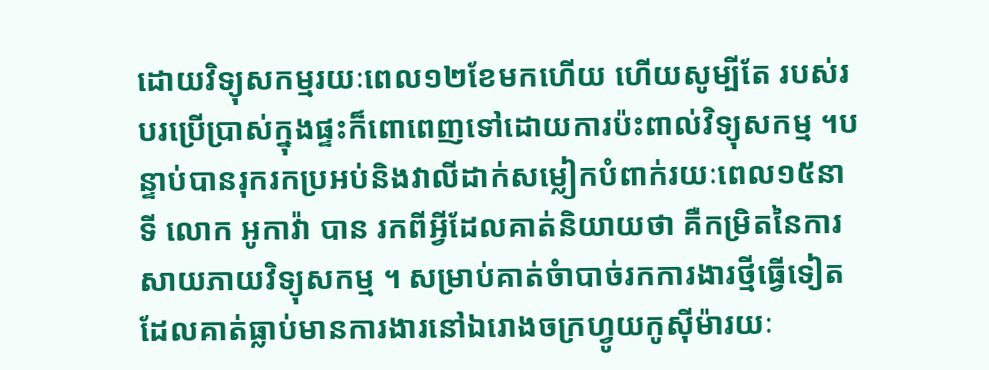ដោយវិទ្យុសកម្មរយៈពេល១២ខែមកហើយ ហើយសូម្បីតែ របស់របរប្រើប្រាស់ក្នុងផ្ទះក៏ពោពេញទៅដោយការប៉ះពាល់វិទ្យុសកម្ម ។បន្ទាប់បានរុករកប្រអប់និងវាលីដាក់សម្លៀកបំពាក់រយៈពេល១៥នាទី លោក អូកាវ៉ា បាន រកពីអ្វីដែលគាត់និយាយថា គឺកម្រិតនៃការសាយភាយវិទ្យុសកម្ម ។ សម្រាប់គាត់ចំាបាច់រកការងារថ្មីធ្វើទៀតដែលគាត់ធ្លាប់មានការងារនៅឯរោងចក្រហ្វូយកូស៊ីម៉ារយៈ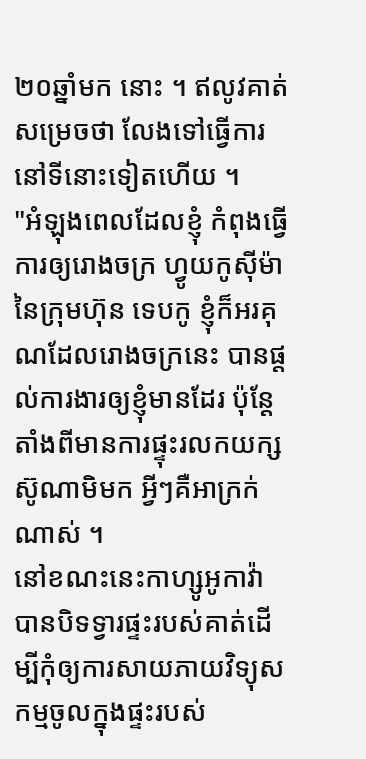២០ឆ្នាំមក នោះ ។ ឥលូវគាត់សម្រេចថា លែងទៅធ្វើការនៅទីនោះទៀតហើយ ។
"អំឡុងពេលដែលខ្ញុំ កំពុងធ្វើការឲ្យរោងចក្រ ហ្វូយកូស៊ីម៉ា នៃក្រុមហ៊ុន ទេបកូ ខ្ញុំក៏អរគុណដែលរោងចក្រនេះ បានផ្តល់ការងារឲ្យខ្ញុំមានដែរ ប៉ុន្តែតាំងពីមានការផ្ទុះរលកយក្សស៊ូណាមិមក អ្វីៗគឺអាក្រក់ ណាស់ ។
នៅខណះនេះកាហ្សូអូកាវ៉ាបានបិទទ្វារផ្ទះរបស់គាត់ដើម្បីកុំឲ្យការសាយភាយវិទ្យុសកម្មចូលក្នុងផ្ទះរបស់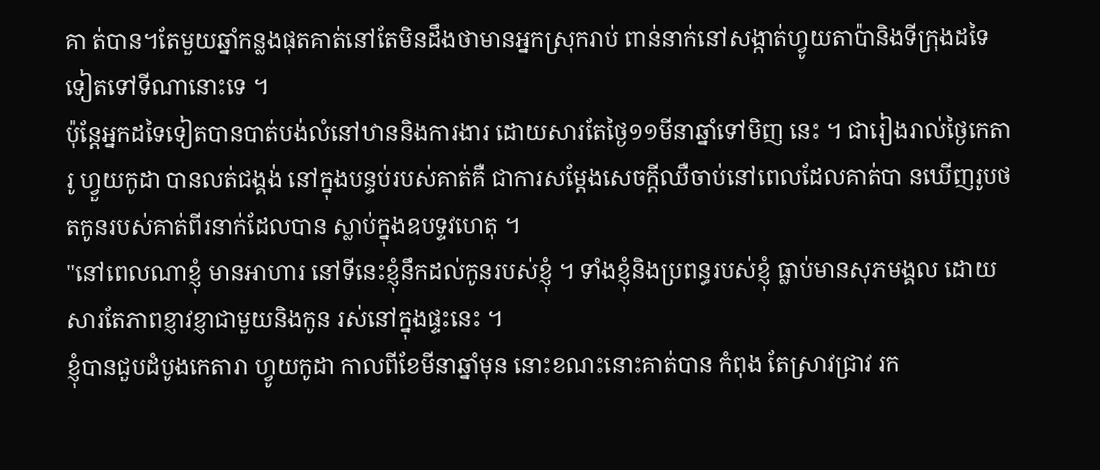គា ត់បាន។តែមួយឆ្នាំកន្លងផុតគាត់នៅតែមិនដឹងថាមានអ្នកស្រុករាប់ ពាន់នាក់នៅសង្កាត់ហ្វូយតាប៉ានិងទីក្រុងដទៃទៀតទៅទីណានោះទេ ។
ប៉ុន្តែអ្នកដទៃទៀតបានបាត់បង់លំនៅឋាននិងការងារ ដោយសារតែថ្ងៃ១១មីនាឆ្នាំទៅមិញ នេះ ។ ជារៀងរាល់ថ្ងៃកេតារូ ហ្វួយកូដា បានលត់ជង្គង់ នៅក្នុងបន្ទប់របស់គាត់គឺ ជាការសម្តែងសេចក្តីឈឺចាប់នៅពេលដែលគាត់បា នឃើញរូបថតកូនរបស់គាត់ពីរនាក់ដែលបាន ស្លាប់ក្នុងឧបទ្ទវហេតុ ។
"នៅពេលណាខ្ញុំ មានអាហារ នៅទីនេះខ្ញុំនឹកដល់កូនរបស់ខ្ញុំ ។ ទាំងខ្ញុំនិងប្រពន្ធរបស់ខ្ញុំ ធ្លាប់មានសុភមង្គល ដោយសារតែភាពខ្ញាវខ្ញាជាមួយនិងកូន រស់នៅក្នុងផ្ទះនេះ ។
ខ្ញុំបានជួបដំបូងកេតារា ហ្វូយកូដា កាលពីខែមីនាឆ្នាំមុន នោះខណះនោះគាត់បាន កំពុង តែស្រាវជ្រាវ រក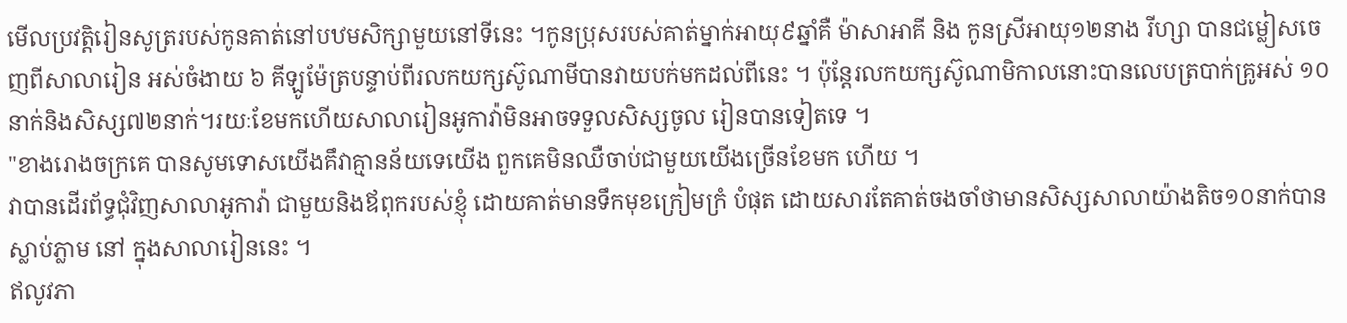មើលប្រវត្តិរៀនសូត្ររបស់កូនគាត់នៅបឋមសិក្សាមួយនៅទីនេះ ។កូនប្រុសរបស់គាត់ម្នាក់អាយុ៩ឆ្នាំគឺ ម៉ាសាអាគី និង កូនស្រីអាយុ១២នាង រីហ្សា បានជម្លៀសចេញពីសាលារៀន អស់ចំងាយ ៦ គីឡូម៉ែត្របន្ទាប់ពីរលកយក្សស៊ូណាមីបានវាយបក់មកដល់ពីនេះ ។ ប៉ុន្តែរលកយក្សស៊ូណាមិកាលនោះបានលេបត្របាក់គ្រូអស់ ១០នាក់និងសិស្ស៧២នាក់។រយៈខែមកហើយសាលារៀនអូកាវ៉ាមិនអាចទទួលសិស្សចូល រៀនបានទៀតទេ ។
"ខាងរោងចក្រគេ បានសូមទោសយើងគឹវាគ្មានន័យទេយើង ពួកគេមិនឈឺចាប់ជាមួយយើងច្រើនខែមក ហើយ ។
វាបានដើរព័ទ្ធជុំវិញសាលាអូកាវ៉ា ជាមួយនិងឪពុករបស់ខ្ញុំ ដោយគាត់មានទឹកមុខក្រៀមក្រំ បំផុត ដោយសារតែគាត់ចងចាំថាមានសិស្សសាលាយ៉ាងតិច១០នាក់បានស្លាប់ភ្លាម នៅ ក្នុងសាលារៀននេះ ។
ឥលូវភា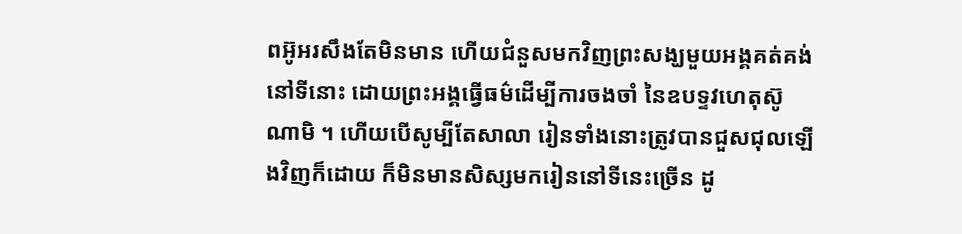ពអ៊ូអរសឹងតែមិនមាន ហើយជំនួសមកវិញព្រះសង្ឃមួយអង្គគត់គង់នៅទីនោះ ដោយព្រះអង្គធ្វើធម៌ដើម្បីការចងចាំ នៃឧបទ្ទវហេតុស៊ូណាមិ ។ ហើយបើសូម្បីតែសាលា រៀនទាំងនោះត្រូវបានជួសជុលឡើងវិញក៏ដោយ ក៏មិនមានសិស្សមករៀននៅទីនេះច្រើន ដូ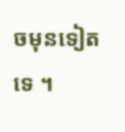ចមុនទៀតទេ ។